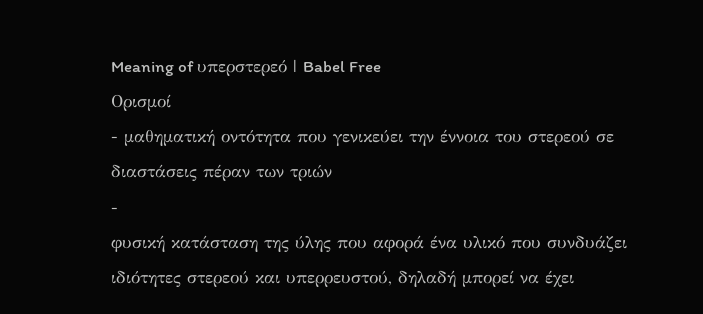Meaning of υπερστερεό | Babel Free
Ορισμοί
- μαθηματική οντότητα που γενικεύει την έννοια του στερεού σε διαστάσεις πέραν των τριών
-
φυσική κατάσταση της ύλης που αφορά ένα υλικό που συνδυάζει ιδιότητες στερεού και υπερρευστού, δηλαδή μπορεί να έχει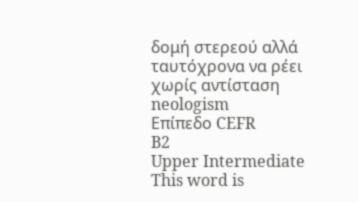δομή στερεού αλλά ταυτόχρονα να ρέει χωρίς αντίσταση neologism
Επίπεδο CEFR
B2
Upper Intermediate
This word is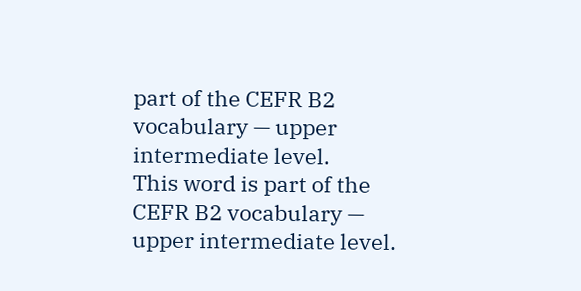part of the CEFR B2 vocabulary — upper intermediate level.
This word is part of the CEFR B2 vocabulary — upper intermediate level.